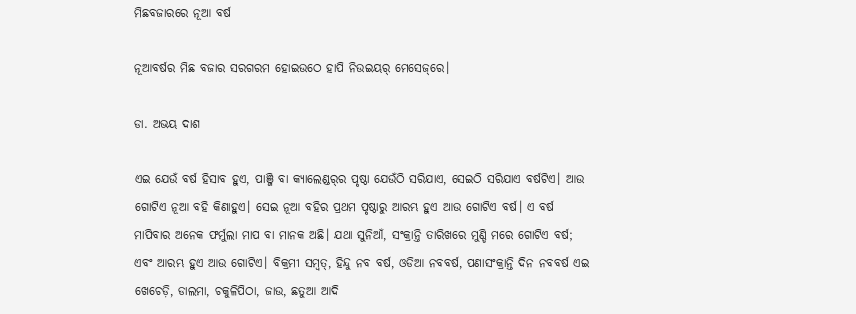ମିଛବଜାରରେ ନୂଆ ବର୍ଷ

ନୂଆବର୍ଷର ମିଛ ବଜାର ସରଗରମ ହୋଇଉଠେ ହାପି ନିଉଇୟର୍ ମେସେଜ୍‌ରେ।

ଡା. ଅଭୟ ଦାଶ

ଏଇ ଯେଉଁ ବର୍ଷ ହିସାବ ହୁଏ, ପାଞ୍ଜି ବା କ୍ୟାଲେଣ୍ଡର୍‌ର ପୃଷ୍ଠା ଯେଉଁଠି ସରିଯାଏ, ସେଇଠି ସରିଯାଏ ବର୍ଷଟିଏ। ଆଉ ଗୋଟିଏ ନୂଆ ବହି କିଣାହୁଏ। ସେଇ ନୂଆ ବହିର ପ୍ରଥମ ପୃଷ୍ଠାରୁ ଆରମ୍ଭ ହୁଏ ଆଉ ଗୋଟିଏ ବର୍ଷ। ଏ ବର୍ଷ ମାପିବାର ଅନେକ ଫର୍ମୁଲା ମାପ ବା ମାନକ ଅଛି। ଯଥା ସୁନିଆଁ, ସଂକ୍ରାନ୍ତି ତାରିଖରେ ମୁଣ୍ଡି ମରେ ଗୋଟିଏ ବର୍ଷ; ଏବଂ ଆରମ୍ଭ ହୁଏ ଆଉ ଗୋଟିଏ। ବିକ୍ରମୀ ସମ୍ବତ୍, ହିନ୍ଦୁ ନବ ବର୍ଷ, ଓଡିଆ ନବବର୍ଷ, ପଣାସଂକ୍ରାନ୍ତି ଦିନ ନବବର୍ଷ ଏଇ ଖେଚେଡ଼ି, ଡାଲମା, ଚକୁଳିପିଠା, ଜାଉ, ଛତୁଆ ଆଦି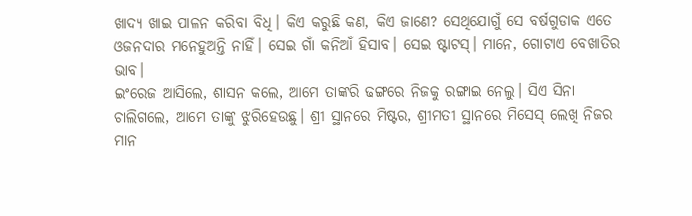ଖାଦ୍ୟ ଖାଇ ପାଳନ କରିବା ବିଧି। କିଏ କରୁଛି କଣ, କିଏ ଜାଣେ? ସେଥିଯୋଗୁଁ ସେ ବର୍ଷଗୁଡାକ ଏତେ ଓଜନଦାର ମନେହୁଅନ୍ତି ନାହିଁ। ସେଇ ଗାଁ କନିଆଁ ହିସାବ। ସେଇ ଷ୍ଟାଟସ୍। ମାନେ, ଗୋଟାଏ ବେଖାତିର ଭାବ।
ଇଂରେଜ ଆସିଲେ, ଶାସନ କଲେ, ଆମେ ତାଙ୍କରି ଢଙ୍ଗରେ ନିଜକୁ ରଙ୍ଗାଇ ନେଲୁ। ସିଏ ସିନା ଚାଲିଗଲେ, ଆମେ ତାଙ୍କୁ ଝୁରିହେଉଛୁ। ଶ୍ରୀ ସ୍ଥାନରେ ମିଷ୍ଟର, ଶ୍ରୀମତୀ ସ୍ଥାନରେ ମିସେସ୍ ଲେଖି ନିଜର ମାନ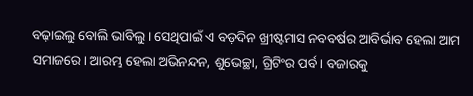ବଢ଼ାଇଲୁ ବୋଲି ଭାବିଲୁ। ସେଥିପାଇଁ ଏ ବଡ଼ଦିନ ଖ୍ରୀଷ୍ଟମାସ ନବବର୍ଷର ଆବିର୍ଭାବ ହେଲା ଆମ ସମାଜରେ। ଆରମ୍ଭ ହେଲା ଅଭିନନ୍ଦନ, ଶୁଭେଚ୍ଛା, ଗ୍ରିଟିଂର ପର୍ବ। ବଜାରକୁ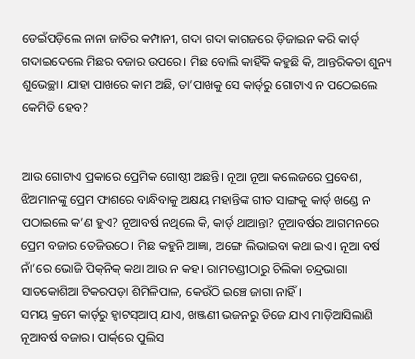ଡେଇଁପଡ଼ିଲେ ନାନା ଜାତିର କମ୍ପାନୀ, ଗଦା ଗଦା କାଗଜରେ ଡ଼ିଜାଇନ କରି କାର୍ଡ୍ ଗଦାଇଦେଲେ ମିଛର ବଜାର ଉପରେ। ମିଛ ବୋଲି କାହିଁକି କହୁଛି କି, ଆନ୍ତରିକତା ଶୁନ୍ୟ ଶୁଭେଚ୍ଛା। ଯାହା ପାଖରେ କାମ ଅଛି, ତା’ପାଖକୁ ସେ କାର୍ଡ୍‌ରୁ ଗୋଟାଏ ନ ପଠେଇଲେ କେମିତି ହେବ?


ଆଉ ଗୋଟାଏ ପ୍ରକାରେ ପ୍ରେମିକ ଗୋଷ୍ଠୀ ଅଛନ୍ତି। ନୂଆ ନୂଆ କଲେଜରେ ପ୍ରବେଶ, ଝିଅମାନଙ୍କୁ ପ୍ରେମ ଫାଶରେ ବାନ୍ଧିବାକୁ ଅକ୍ଷୟ ମହାନ୍ତିଙ୍କ ଗୀତ ସାଙ୍ଗକୁ କାର୍ଡ୍ ଖଣ୍ଡେ ନ ପଠାଇଲେ କ’ଣ ହୁଏ? ନୂଆବର୍ଷ ନଥିଲେ କି, କାର୍ଡ୍ ଥାଆନ୍ତା? ନୂଆବର୍ଷର ଆଗମନରେ ପ୍ରେମ ବଜାର ତେଜିଉଠେ। ମିଛ କହୁନି ଆଜ୍ଞା, ଅଙ୍ଗେ ଲିଭାଇବା କଥା ଇଏ। ନୂଆ ବର୍ଷ ନାଁ’ରେ ଭୋଜି ପିକ୍‌ନିକ୍ କଥା ଆଉ ନ କହ। ରାମଚଣ୍ଡୀଠାରୁ ଚିଲିକା ଚନ୍ଦ୍ରଭାଗା ସାତକୋଶିଆ ଟିକରପଡ଼ା ଶିମିଳିପାଳ, କେଉଁଠି ଇଞ୍ଚେ ଜାଗା ନାହିଁ।
ସମୟ କ୍ରମେ କାର୍ଡ୍‌ରୁ ହ୍ବାଟସ୍‌ଆପ୍ ଯାଏ, ଖଞ୍ଜଣୀ ଭଜନରୁ ଡିଜେ ଯାଏ ମାଡ଼ିଆସିଲାଣି ନୂଆବର୍ଷ ବଜାର। ପାର୍କ୍‌ରେ ପୁଲିସ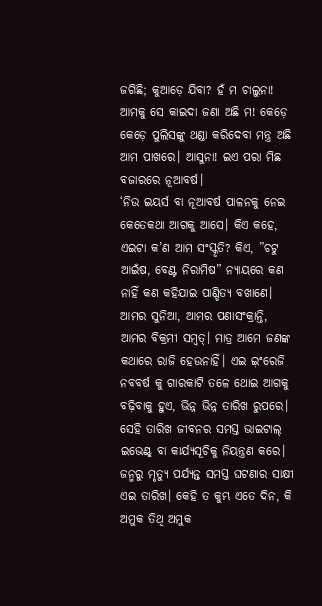ଜଗିଛି; କୁଆଡ଼େ ଯିବା? ହଁ ମ ଚାଲୁନା! ଆମକୁ ସେ କାଇଦା ଜଣା ଅଛି ମ! କେଡ଼େ କେଡ଼େ ପୁଲିସଙ୍କୁ ଥଣ୍ଡା କରିଦେବା ମନ୍ତ୍ର ଅଛି ଆମ ପାଖରେ। ଆସୁନା! ଇଏ ପରା ମିଛ ବଜାରରେ ନୂଆବର୍ଷ।
‘ନିଉ ଇୟର୍ସ ବା ନୂଆବର୍ଷ ପାଳନକୁ ନେଇ କେତେକଥା ଆଗକୁ ଆସେ। କିଏ କହେ, ଏଇଟା କ’ଣ ଆମ ସଂସ୍କୃତି? କିଏ, ”ଚଟୁ ଆଇଁଷ, ବେଣ୍ଟ ନିରାମିଷ” ନ୍ୟାୟରେ କଣ ନାହିଁ କଣ କହିଯାଇ ପାଣ୍ଡିତ୍ୟ ବଖାଣେ। ଆମର ସୁନିଆ, ଆମର ପଣାସଂକ୍ରାନ୍ତି, ଆମର ବିକ୍ରମୀ ସମ୍ବତ୍। ମାତ୍ର ଆମେ ଜଣଙ୍କ କଥାରେ ରାଜି ହେଉନାହିଁ। ଏଇ ଇ଼ଂରେଜି ନବବର୍ଷ କୁ ଗାରକାଟି ତଳେ ଥୋଇ ଆଗକୁ ବଢ଼ିବାକୁ ହୁଏ, ଭିନ୍ନ ଭିନ୍ନ ତାରିଖ ରୁପରେ।
ସେହି ତାରିଖ ଜୀବନର ସମସ୍ତ ଭାଇଟାଲ୍ ଇଭେଣ୍ଟ୍ ବା କାର୍ଯ୍ୟସୂଚିକୁ ନିୟନ୍ତ୍ରଣ କରେ। ଜନ୍ମରୁ ମୃତ୍ୟୁ ପର୍ଯ୍ୟନ୍ତ ସମସ୍ତ ଘଟଣାର ସାକ୍ଷୀ ଏଇ ତାରିଖ। କେହି ତ କୁମ୍ଭ ଏତେ ଦିନ, କି ଅମୁକ ତିଥି ଅମୁକ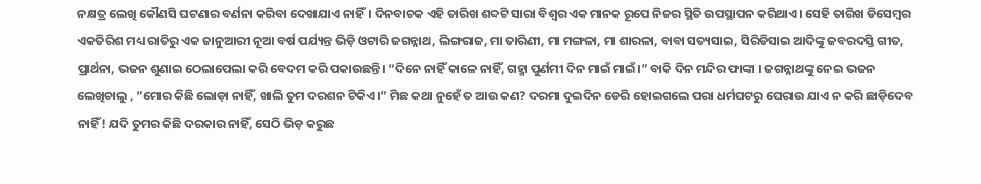ନକ୍ଷତ୍ର ଲେଖି କୌଣସି ଘଟଣାର ବର୍ଣନା କରିବା ଦେଖାଯାଏ ନାହିଁ। ଦିନବାଚକ ଏହି ତାରିଖ ଶବ୍ଦଟି ସାରା ବିଶ୍ୱର ଏକ ମାନକ ରୂପେ ନିଜର ସ୍ଥିତି ଉପସ୍ଥାପନ କରିଥାଏ। ସେହି ତାରିଖ ଡିସେମ୍ବର ଏକତିରିଶ ମଧ୍ୟ ରାତିରୁ ଏକ ଜାନୁଆରୀ ନୂଆ ବର୍ଷ ପର୍ଯ୍ୟନ୍ତ ଭିଡ଼ି ଓଟାରି ଜଗନ୍ନାଥ, ଲିଙ୍ଗରାଜ, ମା ତାରିଣୀ, ମା ମଙ୍ଗଳା, ମା ଶାରଳା, ବାବା ସତ୍ୟସାଇ, ସିରିଡିସାଇ ଆଦିଙ୍କୁ ଜବରଦସ୍ତି ଗୀତ, ପ୍ରାର୍ଥନା, ଭଜନ ଶୁଣାଇ ଠେଲାପେଲା କରି ବେଦମ କରି ପକାଉଛନ୍ତି। “ଦିନେ ନାହିଁ କାଳେ ନାହିଁ, ଗହ୍ମା ପୁର୍ଣମୀ ଦିନ ମାଇଁ ମାଇଁ।” ବାକି ଦିନ ମନ୍ଦିର ଫାଙ୍କା । ଜଗନ୍ନାଥଙ୍କୁ ନେଇ ଭଜନ ଲେଖିଚାଲୁ , ”ମୋର କିଛି ଲୋଡ଼ା ନାହିଁ, ଖାଲି ତୁମ ଦରଶନ ଟିକିଏ।” ମିଛ କଥା ନୁହେଁ ତ ଆଉ କଣ? ଦରମା ଦୁଇଦିନ ଡେରି ହୋଇଗଲେ ପରା ଧର୍ମଘଟରୁ ଘେରାଉ ଯାଏ ନ କରି ଛାଡ଼ିଦେବ ନାହିଁ! ଯଦି ତୁମର କିଛି ଦରକାର ନାହିଁ, ସେଠି ଭିଡ଼ କରୁଛ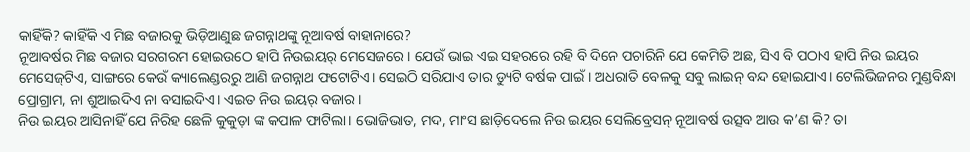କାହିଁକି? କାହିଁକି ଏ ମିଛ ବଜାରକୁ ଭିଡ଼ିଆଣୁଛ ଜଗନ୍ନାଥଙ୍କୁ ନୂଆବର୍ଷ ବାହାନାରେ?
ନୂଆବର୍ଷର ମିଛ ବଜାର ସରଗରମ ହୋଇଉଠେ ହାପି ନିଉଇୟର୍ ମେସେଜରେ। ଯେଉଁ ଭାଇ ଏଇ ସହରରେ ରହି ବି ଦିନେ ପଚାରିନି ଯେ କେମିତି ଅଛ, ସିଏ ବି ପଠାଏ ହାପି ନିଉ ଇୟର ମେସେଜ୍‌ଟିଏ, ସାଙ୍ଗରେ କେଉଁ କ୍ୟାଲେଣ୍ଡରରୁ ଆଣି ଜଗନ୍ନାଥ ଫଟୋଟିଏ। ସେଇଠି ସରିଯାଏ ତାର ଡ୍ୟୁଟି ବର୍ଷକ ପାଇଁ। ଅଧରାତି ବେଳକୁ ସବୁ ଲାଇନ୍ ବନ୍ଦ ହୋଇଯାଏ। ଟେଲିଭିଜନର ମୁଣ୍ଡବିନ୍ଧା ପ୍ରୋଗ୍ରାମ, ନା ଶୁଆଇଦିଏ ନା ବସାଇଦିଏ। ଏଇତ ନିଉ ଇୟର୍ ବଜାର।
ନିଉ ଇୟର ଆସିନାହିଁ ଯେ ନିରିହ ଛେଳି କୁକୁଡ଼ା ଙ୍କ କପାଳ ଫାଟିଲା। ଭୋଜିଭାତ, ମଦ, ମାଂସ ଛାଡ଼ିଦେଲେ ନିଉ ଇୟର ସେଲିବ୍ରେସନ୍ ନୂଆବର୍ଷ ଉତ୍ସବ ଆଉ କ’ଣ କି? ତା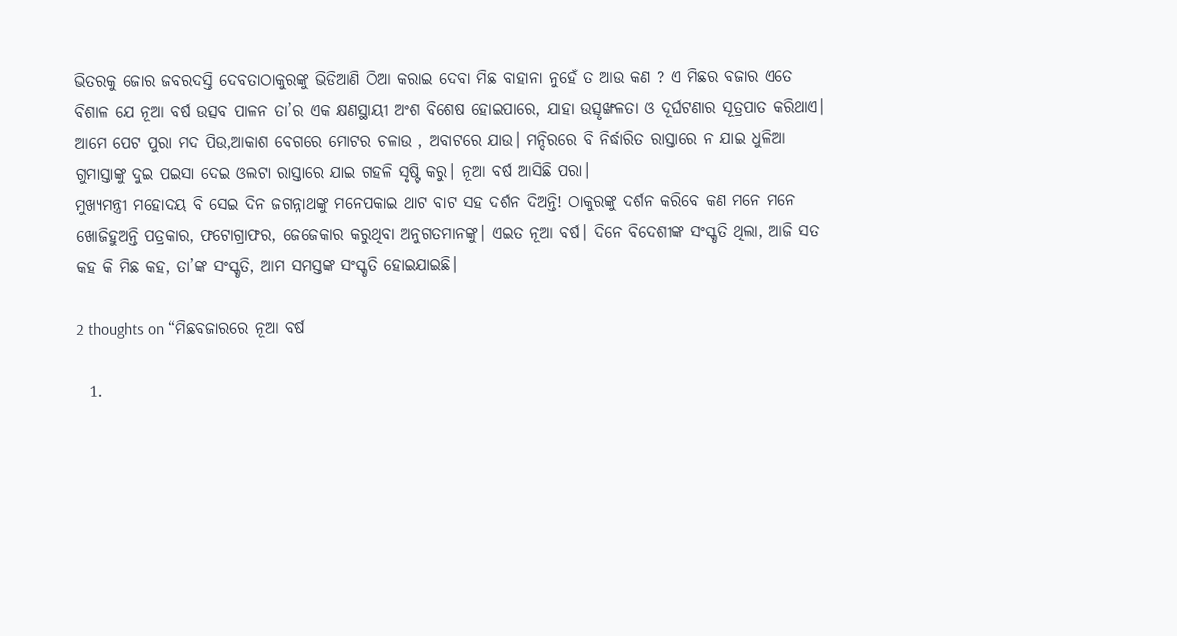ଭିତରକୁ ଜୋର ଜବରଦସ୍ତି ଦେବତାଠାକୁରଙ୍କୁ ଭିଡିଆଣି ଠିଆ କରାଇ ଦେବା ମିଛ ବାହାନା ନୁହେଁ ତ ଆଉ କଣ ? ଏ ମିଛର ବଜାର ଏତେ ବିଶାଳ ଯେ ନୂଆ ବର୍ଷ ଉତ୍ସବ ପାଳନ ତା’ର ଏକ କ୍ଷଣସ୍ଥାୟୀ ଅଂଶ ବିଶେଷ ହୋଇପାରେ, ଯାହା ଉତ୍ସୃଙ୍ଖଳତା ଓ ଦୂର୍ଘଟଣାର ସୂତ୍ରପାତ କରିଥାଏ। ଆମେ ପେଟ ପୁରା ମଦ ପିଉ,ଆକାଶ ବେଗରେ ମୋଟର ଚଳାଉ , ଅବାଟରେ ଯାଉ। ମନ୍ଦିରରେ ବି ନିର୍ଦ୍ଧାରିତ ରାସ୍ତାରେ ନ ଯାଇ ଧୁଳିଆ ଗୁମାସ୍ତାଙ୍କୁ ଦୁଇ ପଇସା ଦେଇ ଓଲଟା ରାସ୍ତାରେ ଯାଇ ଗହଳି ସୃଷ୍ଟି କରୁ। ନୂଆ ବର୍ଷ ଆସିଛି ପରା।
ମୁଖ୍ୟମନ୍ତ୍ରୀ ମହୋଦୟ ବି ସେଇ ଦିନ ଜଗନ୍ନାଥଙ୍କୁ ମନେପକାଇ ଥାଟ ବାଟ ସହ ଦର୍ଶନ ଦିଅନ୍ତି! ଠାକୁରଙ୍କୁ ଦର୍ଶନ କରିବେ କଣ ମନେ ମନେ ଖୋଜିହୁଅନ୍ତି ପତ୍ରକାର, ଫଟୋଗ୍ରାଫର, ଜେଜେକାର କରୁଥିବା ଅନୁଗତମାନଙ୍କୁ। ଏଇତ ନୂଆ ବର୍ଷ। ଦିନେ ବିଦେଶୀଙ୍କ ସଂସ୍କୃତି ଥିଲା, ଆଜି ସତ କହ କି ମିଛ କହ, ତା’ଙ୍କ ସଂସ୍କୃତି, ଆମ ସମସ୍ତଙ୍କ ସଂସ୍କୃତି ହୋଇଯାଇଛି।

2 thoughts on “ମିଛବଜାରରେ ନୂଆ ବର୍ଷ

  1.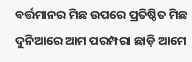ବର୍ତ୍ତମାନର ମିଛ ଉପରେ ପ୍ରତିଷ୍ଠିତ ମିଛ ଦୁନିଆରେ ଆମ ପରମ୍ପରା ଛାଡ଼ି ଆମେ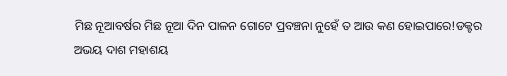ମିଛ ନୂଆବର୍ଷର ମିଛ ନୂଆ ଦିନ ପାଳନ ଗୋଟେ ପ୍ରବଞ୍ଚନା ନୁହେଁ ତ ଆଉ କଣ ହୋଇପାରେ!ଡକ୍ଟର ଅଭୟ ଦାଶ ମହାଶୟ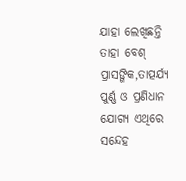ଯାହା ଲେଖିଛନ୍ତି ତାହା ବେଶ୍ ପ୍ରାସଙ୍ଗିକ,ତାତ୍ପର୍ଯ୍ୟ ପୁର୍ଣ୍ଣ ଓ ପ୍ରଣିଧାନ ଯୋଗ୍ୟ ଏଥିରେ ସନ୍ଦେହ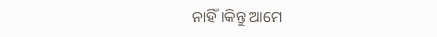ନାହିଁ।କିନ୍ତୁ ଆମେ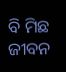ବି ମିଛ ଜୀବନ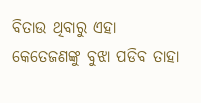ବିତାଉ ଥିବାରୁ ଏହା କେତେଜଣଙ୍କୁ ବୁଝା ପଡିବ ତାହା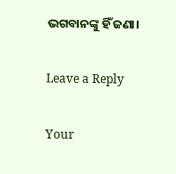ଭଗବାନଙ୍କୁ ହିଁ ଜଣା।

Leave a Reply

Your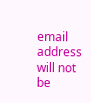email address will not be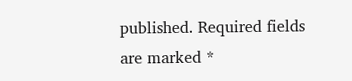published. Required fields are marked *